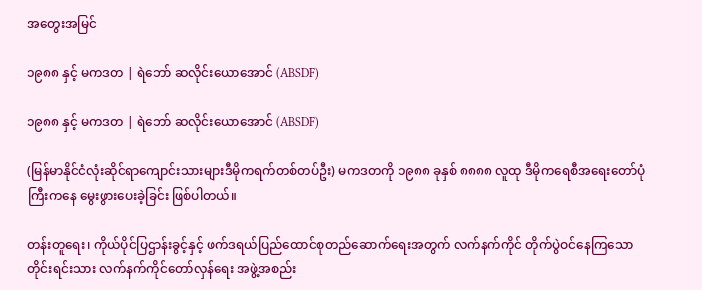အတွေးအမြင်

၁၉၈၈ နှင့် မကဒတ | ရဲဘော် ဆလိုင်းယောအောင် (ABSDF)

၁၉၈၈ နှင့် မကဒတ | ရဲဘော် ဆလိုင်းယောအောင် (ABSDF)

(မြန်မာနိုင်ငံလုံးဆိုင်ရာကျောင်းသားများဒီမိုကရက်တစ်တပ်ဦး) မကဒတကို ၁၉၈၈ ခုနှစ် ၈၈၈၈ လူထု ဒီမိုကရေစီအရေးတော်ပုံကြီးကနေ မွေးဖွားပေးခဲ့ခြင်း ဖြစ်ပါတယ်။

တန်းတူရေး၊ ကိုယ်ပိုင်ပြဌာန်းခွင့်နှင့် ဖက်ဒရယ်ပြည်ထောင်စုတည်ဆောက်ရေးအတွက် လက်နက်ကိုင် တိုက်ပွဲဝင်နေကြသော တိုင်းရင်းသား လက်နက်ကိုင်တော်လှန်ရေး အဖွဲ့အစည်း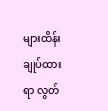များထိန်းချုပ်ထားရာ လွတ်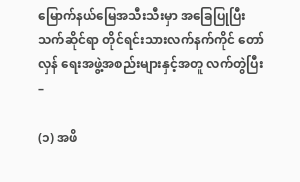မြောက်နယ်မြေအသီးသီးမှာ အခြေပြုပြီး သက်ဆိုင်ရာ တိုင်ရင်းသားလက်နက်ကိုင် တော်လှန် ရေးအဖွဲ့အစည်းများနှင့်အတူ လက်တွဲပြီး –

(၁) အဖိ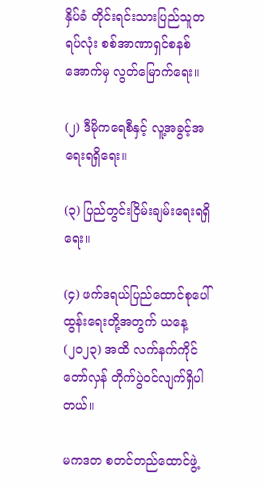နှိပ်ခံ တိုင်းရင်းသားပြည်သူတရပ်လုံး စစ်အာဏာရှင်စနစ်အောက်မှ လွတ်မြောက်ရေး။

(၂) ဒီမိုကရေစီနှင့် လူ့အခွင့်အရေးရရှိရေး။

(၃) ပြည်တွင်းငြိမ်းချမ်းရေးရရှိရေး။

(၄) ဖက်ဒရယ်ပြည်ထောင်စုပေါ်ထွန်းရေးတို့အတွက် ယနေ့ (၂၀၂၃) အထိ လက်နက်ကိုင်တော်လှန် တိုက်ပွဲဝင်လျက်ရှိပါတယ်။

မကဒတ စတင်တည်ထောင်ဖွဲ့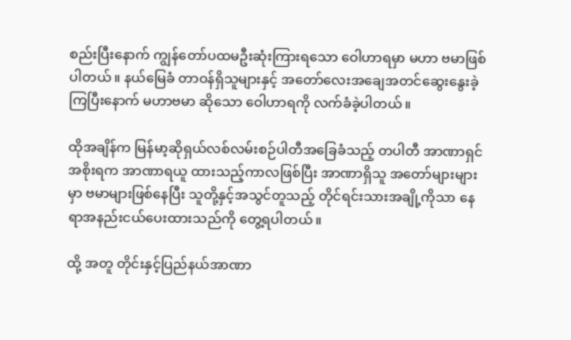စည်းပြီးနောက် ကျွန်တော်ပထမဦးဆုံးကြားရသော ဝေါဟာရမှာ မဟာ ဗမာဖြစ်ပါတယ်။ နယ်မြေခံ တာဝန်ရှိသူများနှင့် အတော်လေးအချေအတင်ဆွေးနွေးခဲ့ကြပြီးနောက် မဟာဗမာ ဆိုသော ဝေါဟာရကို လက်ခံခဲ့ပါတယ်။

ထိုအချိန်က မြန်မာ့ဆိုရှယ်လစ်လမ်းစဉ်ပါတီအခြေခံသည့် တပါတီ အာဏာရှင်အစိုးရက အာဏာရယူ ထားသည့်ကာလဖြစ်ပြီး အာဏာရှိသူ အတော်များများမှာ ဗမာများဖြစ်နေပြီး သူတို့နှင့်အသွင်တူသည့် တိုင်ရင်းသားအချို့ကိုသာ နေရာအနည်းငယ်ပေးထားသည်ကို တွေ့ရပါတယ်။

ထို့ အတူ တိုင်းနှင့်ပြည်နယ်အာဏာ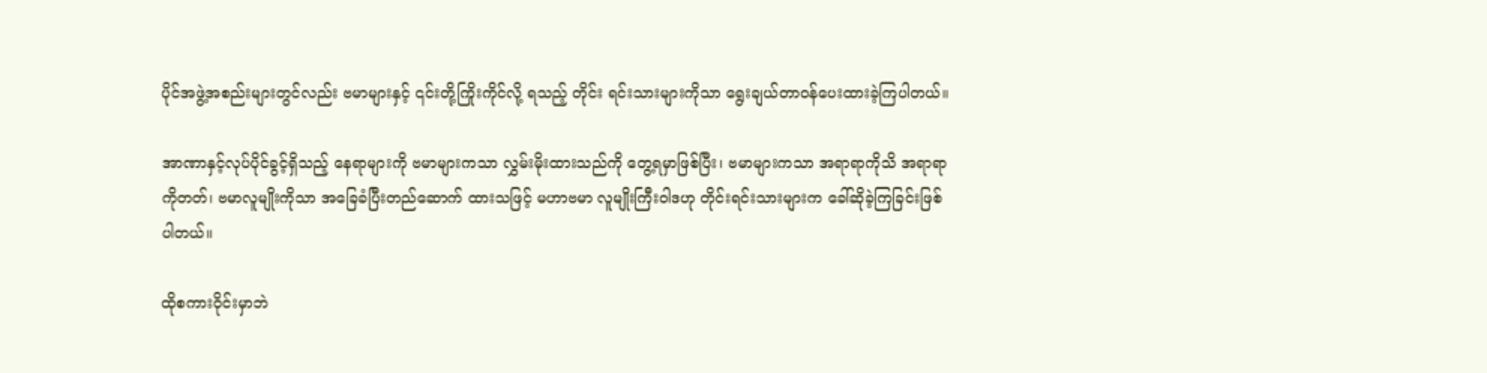ပိုင်အဖွဲ့အစည်းများတွင်လည်း ဗမာများနှင့် ၎င်းတို့ကြိုးကိုင်လို့ ရသည့် တိုင်း ရင်းသားများကိုသာ ရွေးချယ်တာဝန်ပေးထားခဲ့ကြပါတယ်။

အာဏာနှင့်လုပ်ပိုင်ခွင့်ရှိသည့် နေရာများကို ဗမာများကသာ လွှမ်းမိုးထားသည်ကို တွေ့ရမှာဖြစ်ပြီး၊ ဗမာများကသာ အရာရာကိုသိ အရာရာကိုတတ်၊ ဗမာလူမျိုးကိုသာ အခြေခံပြီးတည်ဆောက် ထားသဖြင့် မဟာဗမာ လူမျိုးကြီးဝါဒဟု တိုင်းရင်းသားများက ခေါ်ဆိုခဲ့ကြခြင်းဖြစ်ပါတယ်။

ထိုစကားဝိုင်းမှာဘဲ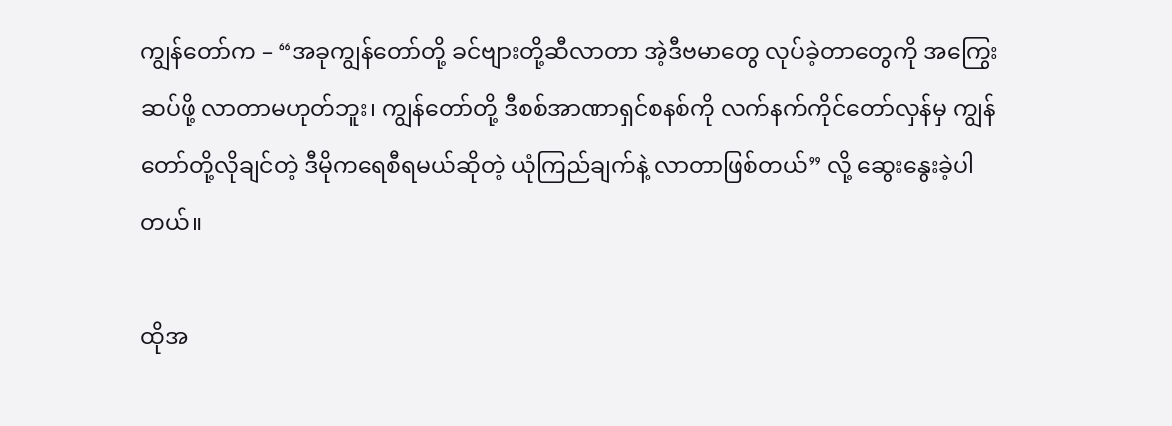ကျွန်တော်က – “အခုကျွန်တော်တို့ ခင်ဗျားတို့ဆီလာတာ အဲ့ဒီဗမာတွေ လုပ်ခဲ့တာတွေကို အကြွေးဆပ်ဖို့ လာတာမဟုတ်ဘူး၊ ကျွန်တော်တို့ ဒီစစ်အာဏာရှင်စနစ်ကို လက်နက်ကိုင်တော်လှန်မှ ကျွန်တော်တို့လိုချင်တဲ့ ဒီမိုကရေစီရမယ်ဆိုတဲ့ ယုံကြည်ချက်နဲ့ လာတာဖြစ်တယ်” လို့ ဆွေးနွေးခဲ့ပါတယ်။

ထိုအ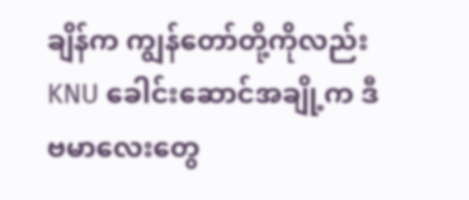ချိန်က ကျွန်တော်တို့ကိုလည်း KNU ခေါင်းဆောင်အချို့က ဒီဗမာလေးတွေ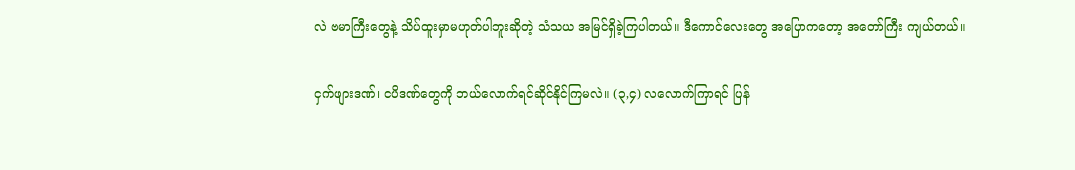လဲ ဗမာကြီးတွေနဲ့ သိပ်ထူးမှာမဟုတ်ပါဘူးဆိုတဲ့ သံသယ အမြင်ရှိခဲ့ကြပါတယ်။ ဒီကောင်လေးတွေ အပြောကတော့ အတော်ကြီး ကျယ်တယ်။

ငှက်ဖျားဒဏ်၊ ငပိဒဏ်တွေကို ဘယ်လောက်ရင်ဆိုင်နိုင်ကြမလဲ။ (၃,၄) လလောက်ကြာရင် ပြန်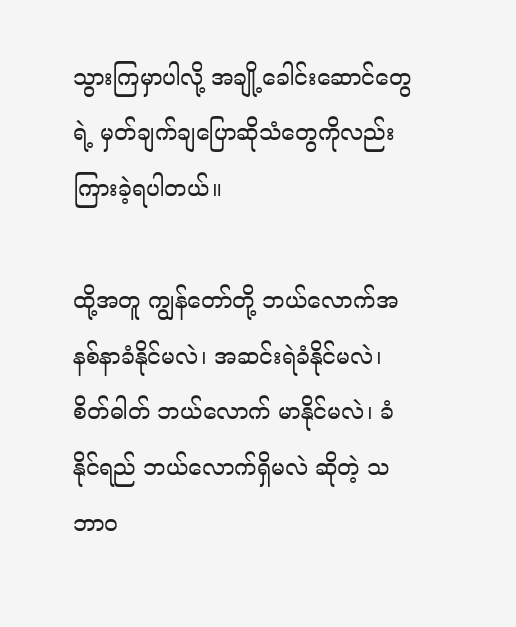သွားကြမှာပါလို့ အချို့ခေါင်းဆောင်တွေရဲ့ မှတ်ချက်ချပြောဆိုသံတွေကိုလည်း ကြားခဲ့ရပါတယ်။

ထို့အတူ ကျွန်တော်တို့ ဘယ်လောက်အနစ်နာခံနိုင်မလဲ၊ အဆင်းရဲခံနိုင်မလဲ၊ စိတ်ဓါတ် ဘယ်လောက် မာနိုင်မလဲ၊ ခံနိုင်ရည် ဘယ်လောက်ရှိမလဲ ဆိုတဲ့ သဘာဝ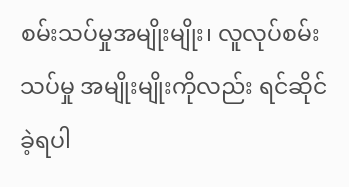စမ်းသပ်မှုအမျိုးမျိုး၊ လူလုပ်စမ်းသပ်မှု အမျိုးမျိုးကိုလည်း ရင်ဆိုင်ခဲ့ရပါ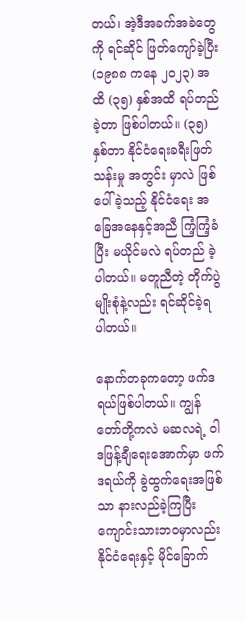တယ်၊ အဲ့ဒီအခက်အခဲတွေကို ရင်ဆိုင် ဖြတ်ကျော်ခဲ့ပြီး (၁၉၈၈ ကနေ ၂၀၂၃) အထိ (၃၅) နှစ်အထိ ရပ်တည်ခဲ့တာ ဖြစ်ပါတယ်။ (၃၅) နှစ်တာ နိုင်ငံရေးခရီးဖြတ်သန်းမှု အတွင်း မှာလဲ ဖြစ်ပေါ်ခဲ့သည့် နိုင်ငံရေး အခြေအနေနှင့်အညီ ကြံ့ကြံ့ခံပြီး မယိုင်မလဲ ရပ်တည် ခဲ့ပါတယ်။ မတူညီတဲ့ တိုက်ပွဲမျိုးစုံနဲ့လည်း ရင်ဆိုင်ခဲ့ရ ပါတယ်။

နောက်တခုကတော့ ဖက်ဒရယ်ဖြစ်ပါတယ်။ ကျွန်တော်တို့ကလဲ မဆလရဲ့ ဝါဒဖြန့်ချီရေးအောက်မှာ ဖက်ဒရယ်ကို ခွဲထွက်ရေးအဖြစ်သာ နားလည်ခဲ့ကြပြီး ကျောင်းသားဘဝမှာလည်း နိုင်ငံရေးနှင့် မိုင်ခြောက်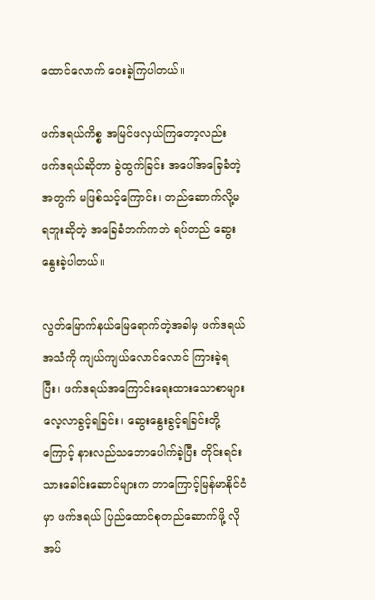ထောင်လောက် ဝေးခဲ့ကြပါတယ်။

ဖက်ဒရယ်ကိစ္စ အမြင်ဖလှယ်ကြတော့လည်း ဖက်ဒရယ်ဆိုတာ ခွဲထွက်ခြင်း အပေါ်အခြေခံတဲ့အတွက် မဖြစ်သင့်ကြောင်း၊ တည်ဆောက်လို့မရဘူးဆိုတဲ့ အခြေခံဘက်ကဘဲ ရပ်တည် ဆွေးနွေးခဲ့ပါတယ်။

လွတ်မြောက်နယ်မြေရောက်တဲ့အခါမှ ဖက်ဒရယ်အသံကို ကျယ်ကျယ်လောင်လောင် ကြားခဲ့ရပြီး၊ ဖက်ဒရယ်အကြောင်းရေးထားသောစာများ လေ့လာခွင့်ရခြင်း၊ ဆွေးနွေးခွင့်ရခြင်းတို့ကြောင့် နားလည်သဘောပေါက်ခဲ့ပြီး တိုင်းရင်းသားခေါင်းဆောင်များက ဘာကြောင့်မြန်မာနိုင်ငံမှာ ဖက်ဒရယ် ပြည်ထောင်စုတည်ဆောက်ဖို့ လိုအပ်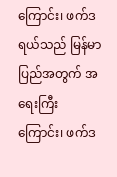ကြောင်း၊ ဖက်ဒရယ်သည် မြန်မာပြည်အတွက် အရေးကြီး ကြောင်း၊ ဖက်ဒ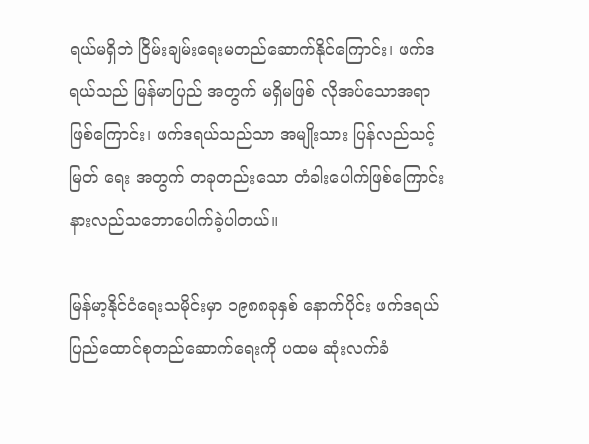ရယ်မရှိဘဲ ငြိမ်းချမ်းရေးမတည်ဆောက်နိုင်ကြောင်း၊ ဖက်ဒရယ်သည် မြန်မာပြည် အတွက် မရှိမဖြစ် လိုအပ်သောအရာဖြစ်ကြောင်း၊ ဖက်ဒရယ်သည်သာ အမျိုးသား ပြန်လည်သင့်မြတ် ရေး အတွက် တခုတည်းသော တံခါးပေါက်ဖြစ်ကြောင်း နားလည်သဘောပေါက်ခဲ့ပါတယ်။

မြန်မာ့နိုင်ငံရေးသမိုင်းမှာ ၁၉၈၈ခုနှစ် နောက်ပိုင်း ဖက်ဒရယ်ပြည်ထောင်စုတည်ဆောက်ရေးကို ပထမ ဆုံးလက်ခံ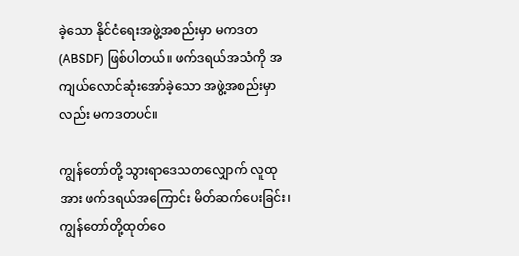ခဲ့သော နိုင်ငံရေးအဖွဲ့အစည်းမှာ မကဒတ (ABSDF) ဖြစ်ပါတယ်။ ဖက်ဒရယ်အသံကို အကျယ်လောင်ဆုံးအော်ခဲ့သော အဖွဲ့အစည်းမှာလည်း မကဒတပင်။

ကျွန်တော်တို့ သွားရာဒေသတလျှောက် လူထုအား ဖက်ဒရယ်အကြောင်း မိတ်ဆက်ပေးခြင်း၊ ကျွန်တော်တို့ထုတ်ဝေ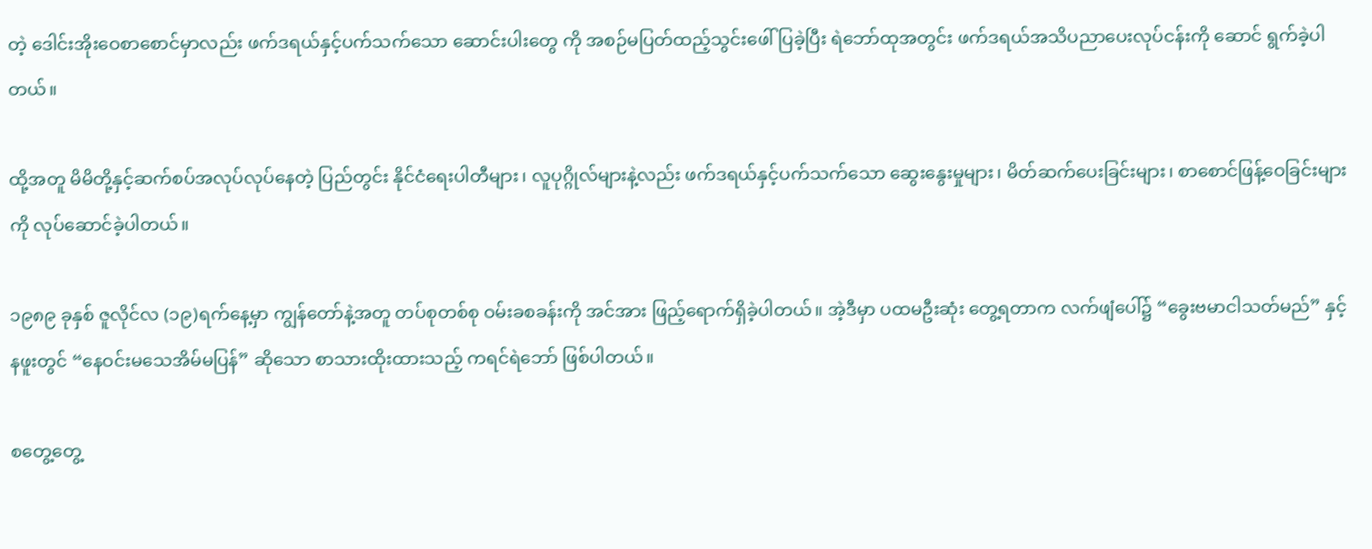တဲ့ ဒေါင်းအိုးဝေစာစောင်မှာလည်း ဖက်ဒရယ်နှင့်ပက်သက်သော ဆောင်းပါးတွေ ကို အစဉ်မပြတ်ထည့်သွင်းဖေါ်ပြခဲ့ပြီး ရဲဘော်ထုအတွင်း ဖက်ဒရယ်အသိပညာပေးလုပ်ငန်းကို ဆောင် ရွက်ခဲ့ပါတယ်။

ထို့အတူ မိမိတို့နှင့်ဆက်စပ်အလုပ်လုပ်နေတဲ့ ပြည်တွင်း နိုင်ငံရေးပါတီများ၊ လူပုဂ္ဂိုလ်များနဲ့လည်း ဖက်ဒရယ်နှင့်ပက်သက်သော ဆွေးနွေးမှုများ၊ မိတ်ဆက်ပေးခြင်းများ၊ စာစောင်ဖြန့်ဝေခြင်းများကို လုပ်ဆောင်ခဲ့ပါတယ်။

၁၉၈၉ ခုနှစ် ဇူလိုင်လ (၁၉)ရက်နေ့မှာ ကျွန်တော်နဲ့အတူ တပ်စုတစ်စု ဝမ်းခစခန်းကို အင်အား ဖြည့်ရောက်ရှိခဲ့ပါတယ်။ အဲ့ဒီမှာ ပထမဦးဆုံး တွေ့ရတာက လက်ဖျံပေါ်၌ “ခွေးဗမာငါသတ်မည်” နှင့် နဖူးတွင် “နေဝင်းမသေအိမ်မပြန်” ဆိုသော စာသားထိုးထားသည့် ကရင်ရဲဘော် ဖြစ်ပါတယ်။

စတွေ့တွေ့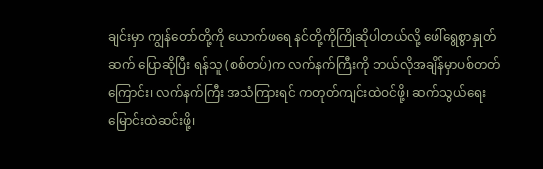ချင်းမှာ ကျွန်တော်တို့ကို ယောက်ဖရေ နင်တို့ကိုကြိုဆိုပါတယ်လို့ ဖေါ်ရွေစွာနှုတ်ဆက် ပြောဆိုပြီး ရန်သူ (စစ်တပ်)က လက်နက်ကြီးကို ဘယ်လိုအချိန်မှာပစ်တတ်ကြောင်း၊ လက်နက်ကြီး အသံကြားရင် ကတုတ်ကျင်းထဲဝင်ဖို့၊ ဆက်သွယ်ရေး မြောင်းထဲဆင်းဖို့၊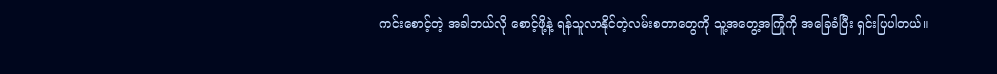ကင်းစောင့်တဲ့ အခါဘယ်လို စောင့်ဖို့နဲ့ ရန်သူလာနိုင်တဲ့လမ်းစတာတွေကို သူ့အတွေ့အကြုံကို အခြေခံပြီး ရှင်းပြပါတယ်။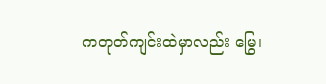ကတုတ်ကျင်းထဲမှာလည်း မြွေ၊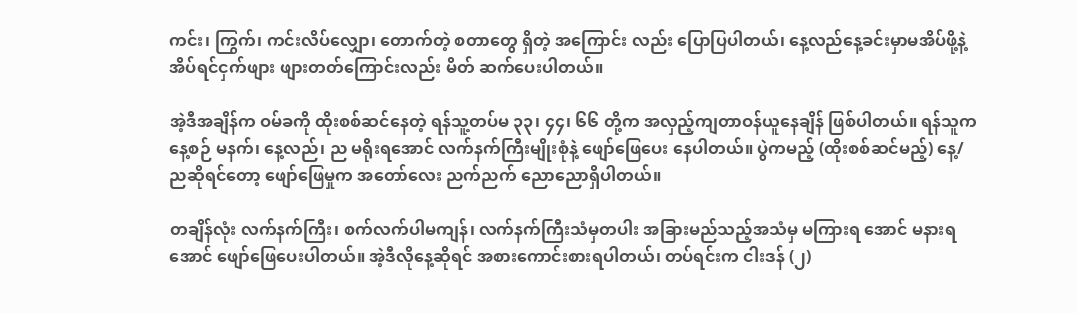ကင်း၊ ကြွက်၊ ကင်းလိပ်လျှော၊ တောက်တဲ့ စတာတွေ ရှိတဲ့ အကြောင်း လည်း ပြောပြပါတယ်၊ နေ့လည်နေ့ခင်းမှာမအိပ်ဖို့နဲ့ အိပ်ရင်ငှက်ဖျား ဖျားတတ်ကြောင်းလည်း မိတ် ဆက်ပေးပါတယ်။

အဲ့ဒီအချိန်က ဝမ်ခကို ထိုးစစ်ဆင်နေတဲ့ ရန်သူ့တပ်မ ၃၃၊ ၄၄၊ ၆၆ တို့က အလှည့်ကျတာဝန်ယူနေချိန် ဖြစ်ပါတယ်။ ရန်သူကနေ့စဉ် မနက်၊ နေ့လည်၊ ည မရိုးရအောင် လက်နက်ကြီးမျိုးစုံနဲ့ ဖျော်ဖြေပေး နေပါတယ်။ ပွဲကမည့် (ထိုးစစ်ဆင်မည့်) နေ့/ညဆိုရင်တော့ ဖျော်ဖြေမှုက အတော်လေး ညက်ညက် ညောညောရှိပါတယ်။

တချိန်လုံး လက်နက်ကြီး၊ စက်လက်ပါမကျန်၊ လက်နက်ကြီးသံမှတပါး အခြားမည်သည့်အသံမှ မကြားရ အောင် မနားရအောင် ဖျော်ဖြေပေးပါတယ်။ အဲ့ဒီလိုနေ့ဆိုရင် အစားကောင်းစားရပါတယ်၊ တပ်ရင်းက ငါးဒန် (၂)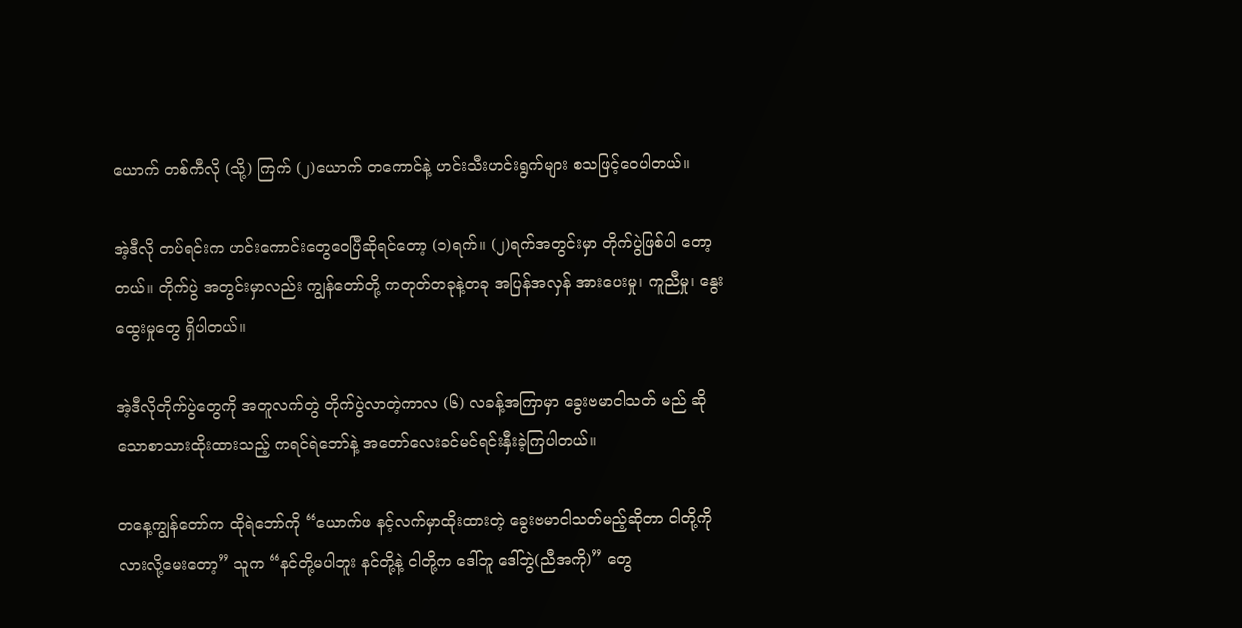ယောက် တစ်ကီလို (သို့) ကြက် (၂)ယောက် တကောင်နဲ့ ဟင်းသီးဟင်းရွက်များ စသဖြင့်ဝေပါတယ်။

အဲ့ဒီလို တပ်ရင်းက ဟင်းကောင်းတွေဝေပြီဆိုရင်တော့ (၁)ရက်။ (၂)ရက်အတွင်းမှာ တိုက်ပွဲဖြစ်ပါ တော့တယ်။ တိုက်ပွဲ အတွင်းမှာလည်း ကျွန်တော်တို့ ကတုတ်တခုနဲ့တခု အပြန်အလှန် အားပေးမှု၊ ကူညီမှု၊ နွေးထွေးမှုတွေ ရှိပါတယ်။

အဲ့ဒီလိုတိုက်ပွဲတွေကို အတူလက်တွဲ တိုက်ပွဲလာတဲ့ကာလ (၆) လခန့်အကြာမှာ ခွေးဗမာငါသတ် မည် ဆိုသောစာသားထိုးထားသည့် ကရင်ရဲဘော်နဲ့ အတော်လေးခင်မင်ရင်းနှီးခဲ့ကြပါတယ်။

တနေ့ကျွန်တော်က ထိုရဲဘော်ကို “ယောက်ဖ နင့်လက်မှာထိုးထားတဲ့ ခွေးဗမာငါသတ်မည့်ဆိုတာ ငါတို့ကိုလားလို့မေးတော့” သူက “နင်တို့မပါဘူး နင်တို့နဲ့ ငါတို့က ဒေါ်ဘူ ဒေါ်ဘွဲ(ညီအကို)” တွေ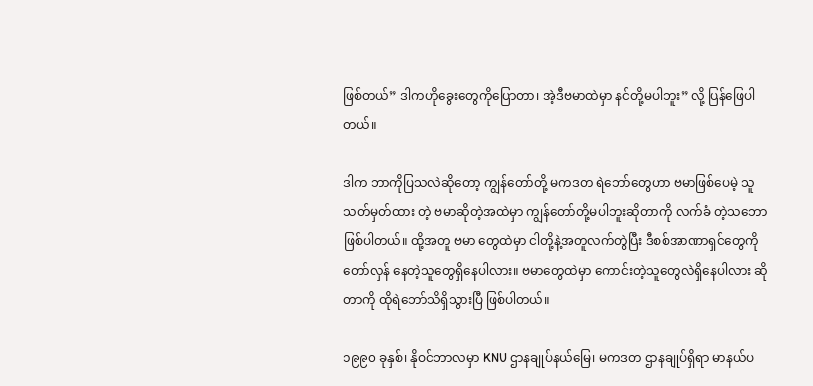ဖြစ်တယ်” ဒါကဟိုခွေးတွေကိုပြောတာ၊ အဲ့ဒီဗမာထဲမှာ နင်တို့မပါဘူး” လို့ ပြန်ဖြေပါတယ်။

ဒါက ဘာကိုပြသလဲဆိုတော့ ကျွန်တော်တို့ မကဒတ ရဲဘော်တွေဟာ ဗမာဖြစ်ပေမဲ့ သူသတ်မှတ်ထား တဲ့ ဗမာဆိုတဲ့အထဲမှာ ကျွန်တော်တို့မပါဘူးဆိုတာကို လက်ခံ တဲ့သဘောဖြစ်ပါတယ်။ ထို့အတူ ဗမာ တွေထဲမှာ ငါတို့နဲ့အတူလက်တွဲပြီး ဒီစစ်အာဏာရှင်တွေကို တော်လှန် နေတဲ့သူတွေရှိနေပါလား။ ဗမာတွေထဲမှာ ကောင်းတဲ့သူတွေလဲရှိနေပါလား ဆိုတာကို ထိုရဲဘော်သိရှိသွားပြီ ဖြစ်ပါတယ်။

၁၉၉၀ ခုနှစ်၊ နိုဝင်ဘာလမှာ KNU ဌာနချုပ်နယ်မြေ၊ မကဒတ ဌာနချုပ်ရှိရာ မာနယ်ပ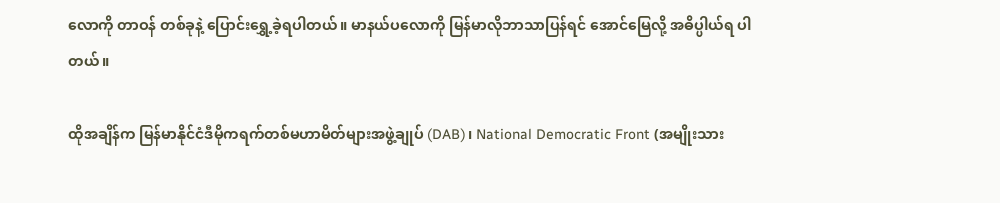လောကို တာဝန် တစ်ခုနဲ့ ပြောင်းရွှေ့ခဲ့ရပါတယ်။ မာနယ်ပလောကို မြန်မာလိုဘာသာပြန်ရင် အောင်မြေလို့ အဓိပ္ပါယ်ရ ပါတယ်။

ထိုအချိန်က မြန်မာနိုင်ငံဒီမိုကရက်တစ်မဟာမိတ်များအဖွဲ့ချုပ် (DAB)၊ National Democratic Front (အမျိုးသား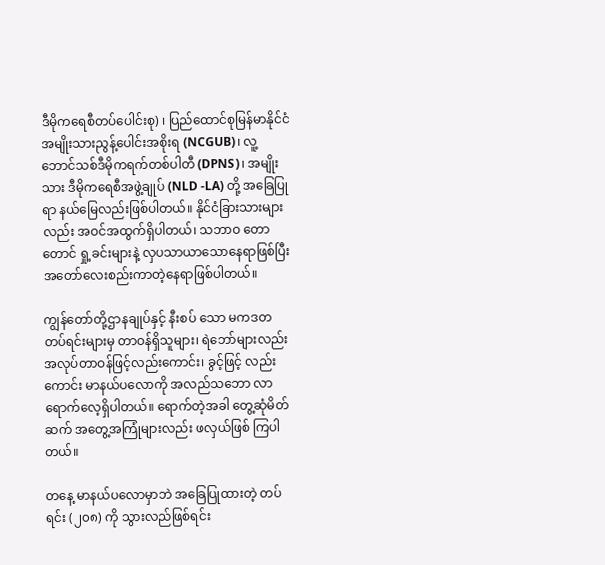ဒီမိုကရေစီတပ်ပေါင်းစု) ၊ ပြည်ထောင်စုမြန်မာနိုင်ငံ အမျိုးသားညွန့်ပေါင်းအစိုးရ (NCGUB)၊ လူ့ဘောင်သစ်ဒီမိုကရက်တစ်ပါတီ (DPNS)၊ အမျိုးသား ဒီမိုကရေစီအဖွဲ့ချုပ် (NLD -LA) တို့ အခြေပြု ရာ နယ်မြေလည်းဖြစ်ပါတယ်။ နိုင်ငံခြားသားများလည်း အဝင်အထွက်ရှိပါတယ်၊ သဘာဝ တော တောင် ရှု့ခင်းများနဲ့ လှပသာယာသောနေရာဖြစ်ပြီး အတော်လေးစည်းကာတဲ့နေရာဖြစ်ပါတယ်။

ကျွန်တော်တို့ဌာနချုပ်နှင့် နီးစပ် သော မကဒတတပ်ရင်းများမှ တာဝန်ရှိသူများ၊ ရဲဘော်များလည်း အလုပ်တာဝန်ဖြင့်လည်းကောင်း၊ ခွင့်ဖြင့် လည်းကောင်း မာနယ်ပလောကို အလည်သဘော လာ ရောက်လေ့ရှိပါတယ်။ ရောက်တဲ့အခါ တွေ့ဆုံမိတ်ဆက် အတွေ့အကြုံများလည်း ဖလှယ်ဖြစ် ကြပါတယ်။

တနေ့ မာနယ်ပလောမှာဘဲ အခြေပြုထားတဲ့ တပ်ရင်း (၂၀၈) ကို သွားလည်ဖြစ်ရင်း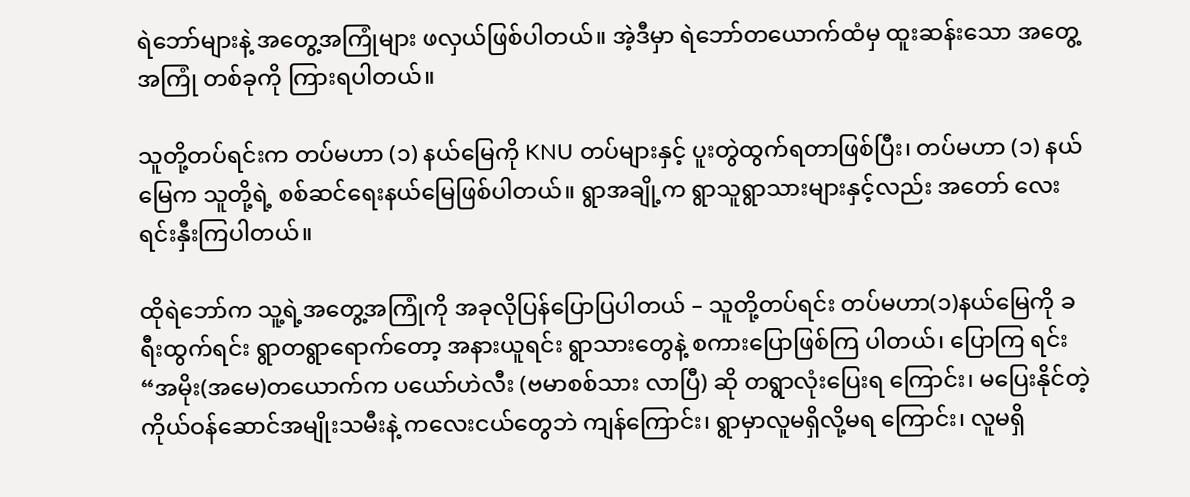ရဲဘော်များနဲ့ အတွေ့အကြုံများ ဖလှယ်ဖြစ်ပါတယ်။ အဲ့ဒီမှာ ရဲဘော်တယောက်ထံမှ ထူးဆန်းသော အတွေ့အကြုံ တစ်ခုကို ကြားရပါတယ်။

သူတို့တပ်ရင်းက တပ်မဟာ (၁) နယ်မြေကို KNU တပ်များနှင့် ပူးတွဲထွက်ရတာဖြစ်ပြီး၊ တပ်မဟာ (၁) နယ်မြေက သူတို့ရဲ့ စစ်ဆင်ရေးနယ်မြေဖြစ်ပါတယ်။ ရွာအချို့က ရွာသူရွာသားများနှင့်လည်း အတော် လေးရင်းနှီးကြပါတယ်။

ထိုရဲဘော်က သူ့ရဲ့အတွေ့အကြုံကို အခုလိုပြန်ပြောပြပါတယ် – သူတို့တပ်ရင်း တပ်မဟာ(၁)နယ်မြေကို ခရီးထွက်ရင်း ရွာတရွာရောက်တော့ အနားယူရင်း ရွာသားတွေနဲ့ စကားပြောဖြစ်ကြ ပါတယ်၊ ပြောကြ ရင်း “အမိုး(အမေ)တယောက်က ပယော်ဟဲလီး (ဗမာစစ်သား လာပြီ) ဆို တရွာလုံးပြေးရ ကြောင်း၊ မပြေးနိုင်တဲ့ကိုယ်ဝန်ဆောင်အမျိုးသမီးနဲ့ ကလေးငယ်တွေဘဲ ကျန်ကြောင်း၊ ရွာမှာလူမရှိလို့မရ ကြောင်း၊ လူမရှိ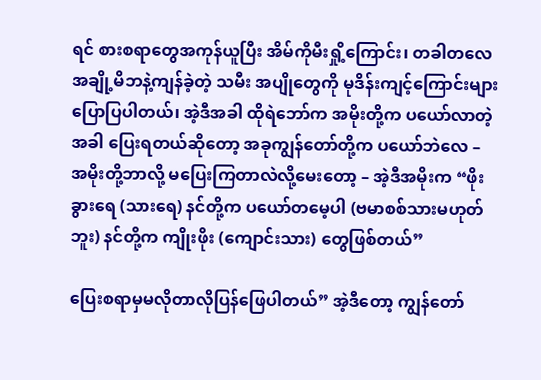ရင် စားစရာတွေအကုန်ယူပြီး အိမ်ကိုမီးရှို့ကြောင်း၊ တခါတလေ အချို့မိဘနဲ့ကျန်ခဲ့တဲ့ သမီး အပျိုတွေကို မုဒိန်းကျင့်ကြောင်းများ ပြောပြပါတယ်၊ အဲ့ဒီအခါ ထိုရဲဘော်က အမိုးတို့က ပယော်လာတဲ့အခါ ပြေးရတယ်ဆိုတော့ အခုကျွန်တော်တို့က ပယော်ဘဲလေ – အမိုးတို့ဘာလို့ မပြေးကြတာလဲလို့မေးတော့ – အဲ့ဒီအမိုးက “ဖိုးခွားရေ (သားရေ) နင်တို့က ပယော်တမေ့ပါ (ဗမာစစ်သားမဟုတ်ဘူး) နင်တို့က ကျိုးဖိုး (ကျောင်းသား) တွေဖြစ်တယ်”

ပြေးစရာမှမလိုတာလိုပြန်ဖြေပါတယ်” အဲ့ဒီတော့ ကျွန်တော်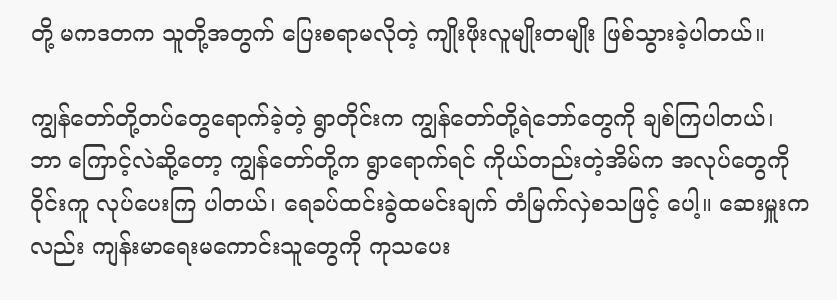တို့ မကဒတက သူတို့အတွက် ပြေးစရာမလိုတဲ့ ကျိုးဖိုးလူမျိုးတမျိုး ဖြစ်သွားခဲ့ပါတယ်။

ကျွန်တော်တို့တပ်တွေရောက်ခဲ့တဲ့ ရွာတိုင်းက ကျွန်တော်တို့ရဲဘော်တွေကို ချစ်ကြပါတယ်၊ ဘာ ကြောင့်လဲဆို့တော့ ကျွန်တော်တို့က ရွာရောက်ရင် ကိုယ်တည်းတဲ့အိမ်က အလုပ်တွေကို ဝိုင်းကူ လုပ်ပေးကြ ပါတယ်၊ ရေခပ်ထင်းခွဲထမင်းချက် တံမြက်လှဲစသဖြင့် ပေါ့။ ဆေးမှူးကလည်း ကျန်းမာရေးမကောင်းသူတွေကို ကုသပေး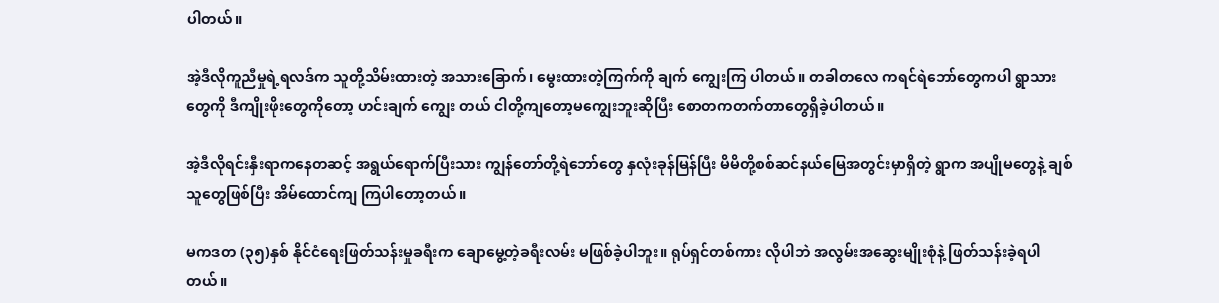ပါတယ်။

အဲ့ဒီလိုကူညီမှုရဲ့ရလဒ်က သူတို့သိမ်းထားတဲ့ အသားခြောက်၊ မွေးထားတဲ့ကြက်ကို ချက် ကျွေးကြ ပါတယ်။ တခါတလေ ကရင်ရဲဘော်တွေကပါ ရွာသားတွေကို ဒီကျိုးဖိုးတွေကိုတော့ ဟင်းချက် ကျွေး တယ် ငါတို့ကျတော့မကျွေးဘူးဆိုပြီး စောတကတက်တာတွေရှိခဲ့ပါတယ်။

အဲ့ဒီလိုရင်းနှီးရာကနေတဆင့် အရွယ်ရောက်ပြီးသား ကျွန်တော်တို့ရဲဘော်တွေ နှလုံးခုန်မြန်ပြီး မိမိတို့စစ်ဆင်နယ်မြေအတွင်းမှာရှိတဲ့ ရွာက အပျိုမတွေနဲ့ ချစ်သူတွေဖြစ်ပြီး အိမ်ထောင်ကျ ကြပါတော့တယ်။

မကဒတ (၃၅)နှစ် နိုင်ငံရေးဖြတ်သန်းမှုခရီးက ချောမွေ့တဲ့ခရီးလမ်း မဖြစ်ခဲ့ပါဘူး။ ရုပ်ရှင်တစ်ကား လိုပါဘဲ အလွမ်းအဆွေးမျိုးစုံနဲ့ ဖြတ်သန်းခဲ့ရပါတယ်။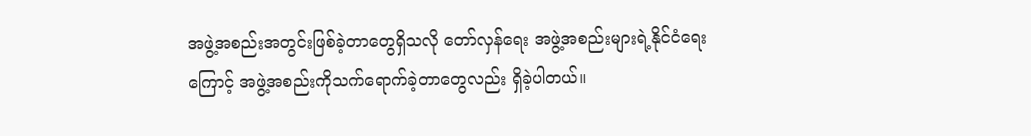အဖွဲ့အစည်းအတွင်းဖြစ်ခဲ့တာတွေရှိသလို တော်လှန်ရေး အဖွဲ့အစည်းများရဲ့နိုင်ငံရေးကြောင့် အဖွဲ့အစည်းကိုသက်ရောက်ခဲ့တာတွေလည်း ရှိခဲ့ပါတယ်။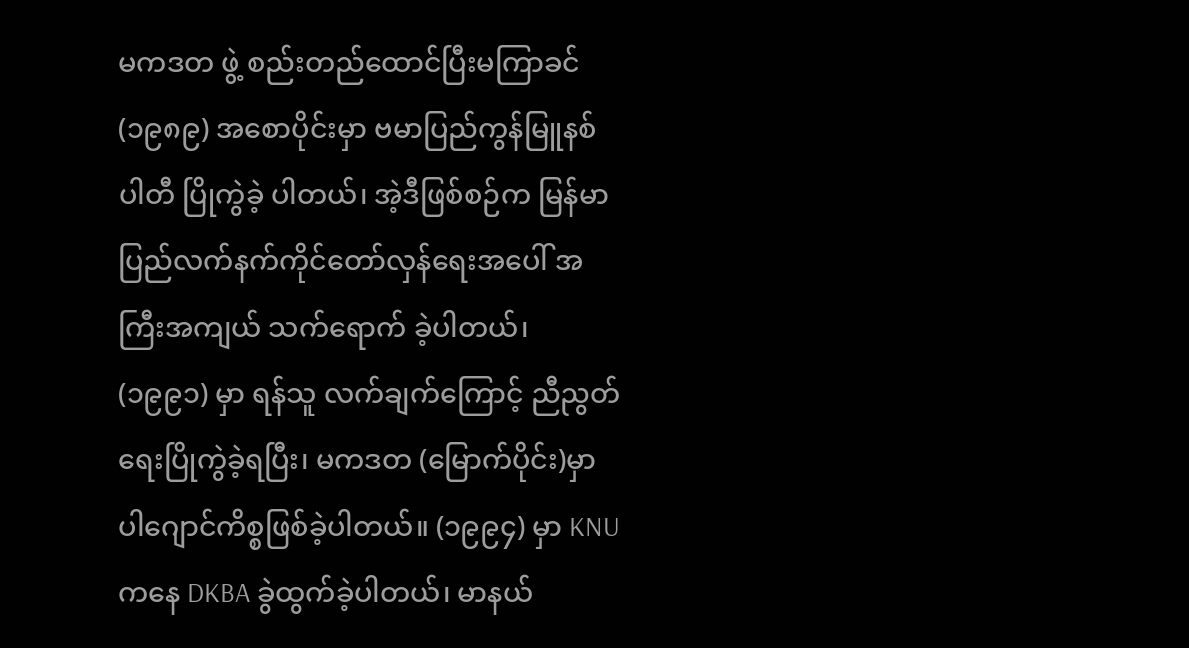မကဒတ ဖွဲ့ စည်းတည်ထောင်ပြီးမကြာခင် (၁၉၈၉) အစောပိုင်းမှာ ဗမာပြည်ကွန်မြူနစ်ပါတီ ပြိုကွဲခဲ့ ပါတယ်၊ အဲ့ဒီဖြစ်စဉ်က မြန်မာပြည်လက်နက်ကိုင်တော်လှန်ရေးအပေါ် အကြီးအကျယ် သက်ရောက် ခဲ့ပါတယ်၊ (၁၉၉၁) မှာ ရန်သူ လက်ချက်ကြောင့် ညီညွတ်ရေးပြိုကွဲခဲ့ရပြီး၊ မကဒတ (မြောက်ပိုင်း)မှာ ပါဂျောင်ကိစ္စဖြစ်ခဲ့ပါတယ်။ (၁၉၉၄) မှာ KNU ကနေ DKBA ခွဲထွက်ခဲ့ပါတယ်၊ မာနယ်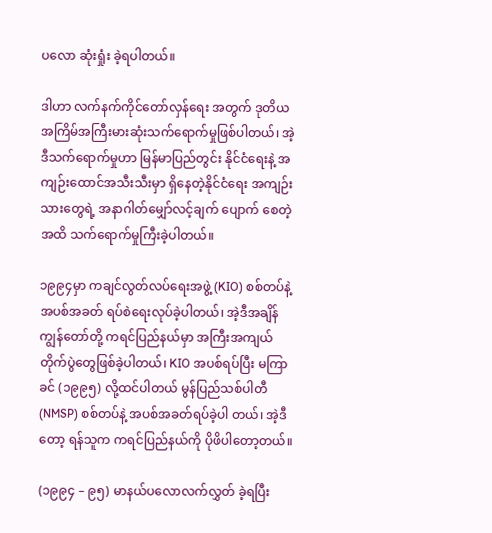ပလော ဆုံးရှုံး ခဲ့ရပါတယ်။

ဒါဟာ လက်နက်ကိုင်တော်လှန်ရေး အတွက် ဒုတိယအကြိမ်အကြီးမားဆုံးသက်ရောက်မှုဖြစ်ပါတယ်၊ အဲ့ဒီသက်ရောက်မှုဟာ မြန်မာပြည်တွင်း နိုင်ငံရေးနဲ့ အကျဉ်းထောင်အသီးသီးမှာ ရှိနေတဲ့နိုင်ငံရေး အကျဉ်းသားတွေရဲ့ အနာဂါတ်မျှော်လင့်ချက် ပျောက် စေတဲ့အထိ သက်ရောက်မှုကြီးခဲ့ပါတယ်။

၁၉၉၄မှာ ကချင်လွတ်လပ်ရေးအဖွဲ့ (KIO) စစ်တပ်နဲ့ အပစ်အခတ် ရပ်စဲရေးလုပ်ခဲ့ပါတယ်၊ အဲ့ဒီအချိန် ကျွန်တော်တို့ ကရင်ပြည်နယ်မှာ အကြီးအကျယ်တိုက်ပွဲတွေဖြစ်ခဲ့ပါတယ်၊ KIO အပစ်ရပ်ပြီး မကြာခင် (၁၉၉၅) လို့ထင်ပါတယ် မွန်ပြည်သစ်ပါတီ (NMSP) စစ်တပ်နဲ့ အပစ်အခတ်ရပ်ခဲ့ပါ တယ်၊ အဲ့ဒီတော့ ရန်သူက ကရင်ပြည်နယ်ကို ပိုဖိပါတော့တယ်။

(၁၉၉၄ – ၉၅) မာနယ်ပလောလက်လွှတ် ခဲ့ရပြီး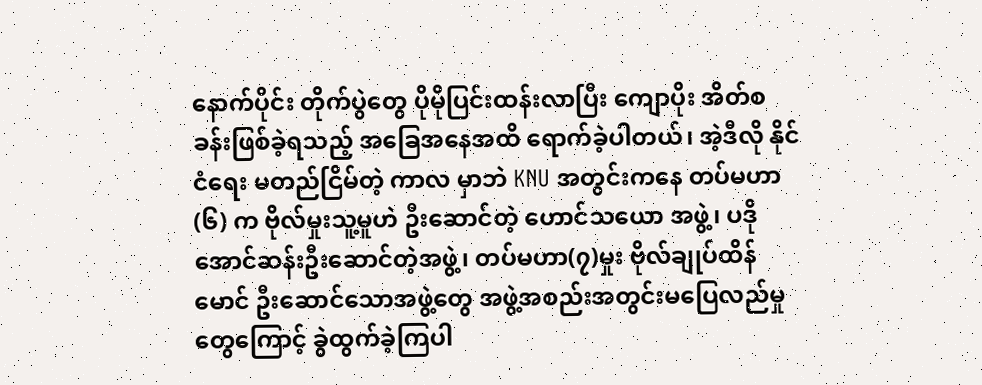နောက်ပိုင်း တိုက်ပွဲတွေ ပိုမိုပြင်းထန်းလာပြီး ကျောပိုး အိတ်စခန်းဖြစ်ခဲ့ရသည့် အခြေအနေအထိ ရောက်ခဲ့ပါတယ်၊ အဲ့ဒီလို နိုင်ငံရေး မတည်ငြိမ်တဲ့ ကာလ မှာဘဲ KNU အတွင်းကနေ တပ်မဟာ (၆) က ဗိုလ်မှုးသူ့မူဟဲ ဦးဆောင်တဲ့ ဟောင်သယော အဖွဲ့၊ ပဒိုအောင်ဆန်းဦးဆောင်တဲ့အဖွဲ့၊ တပ်မဟာ(၇)မှုး ဗိုလ်ချုပ်ထိန်မောင် ဦးဆောင်သောအဖွဲ့တွေ အဖွဲ့အစည်းအတွင်းမပြေလည်မှုတွေကြောင့် ခွဲထွက်ခဲ့ကြပါ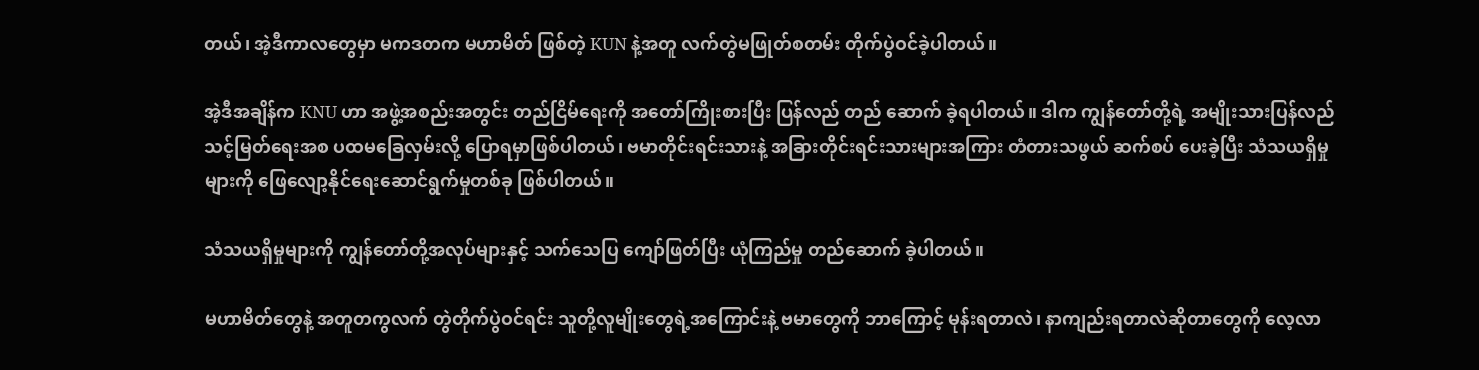တယ်၊ အဲ့ဒီကာလတွေမှာ မကဒတက မဟာမိတ် ဖြစ်တဲ့ KUN နဲ့အတူ လက်တွဲမဖြုတ်စတမ်း တိုက်ပွဲဝင်ခဲ့ပါတယ်။

အဲ့ဒီအချိန်က KNU ဟာ အဖွဲ့အစည်းအတွင်း တည်ငြိမ်ရေးကို အတော်ကြိုးစားပြီး ပြန်လည် တည် ဆောက် ခဲ့ရပါတယ်။ ဒါက ကျွန်တော်တို့ရဲ့ အမျိုးသားပြန်လည်သင့်မြတ်ရေးအစ ပထမခြေလှမ်းလို့ ပြောရမှာဖြစ်ပါတယ်၊ ဗမာတိုင်းရင်းသားနဲ့ အခြားတိုင်းရင်းသားများအကြား တံတားသဖွယ် ဆက်စပ် ပေးခဲ့ပြီး သံသယရှိမှုများကို ဖြေလျော့နိုင်ရေးဆောင်ရွက်မှုတစ်ခု ဖြစ်ပါတယ်။

သံသယရှိမှုများကို ကျွန်တော်တို့အလုပ်များနှင့် သက်သေပြ ကျော်ဖြတ်ပြီး ယုံကြည်မှု တည်ဆောက် ခဲ့ပါတယ်။

မဟာမိတ်တွေနဲ့ အတူတကွလက် တွဲတိုက်ပွဲဝင်ရင်း သူတို့လူမျိုးတွေရဲ့အကြောင်းနဲ့ ဗမာတွေကို ဘာကြောင့် မုန်းရတာလဲ၊ နာကျည်းရတာလဲဆိုတာတွေကို လေ့လာ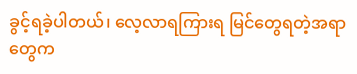ခွင့်ရခဲ့ပါတယ်၊ လေ့လာရကြားရ မြင်တွေရတဲ့အရာတွေက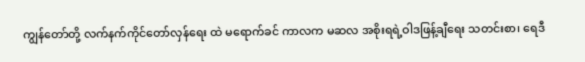ကျွန်တော်တို့ လက်နက်ကိုင်တော်လှန်ရေး ထဲ မရောက်ခင် ကာလက မဆလ အစိုးရရဲ့ဝါဒဖြန့်ချီရေး သတင်းစာ၊ ရေဒီ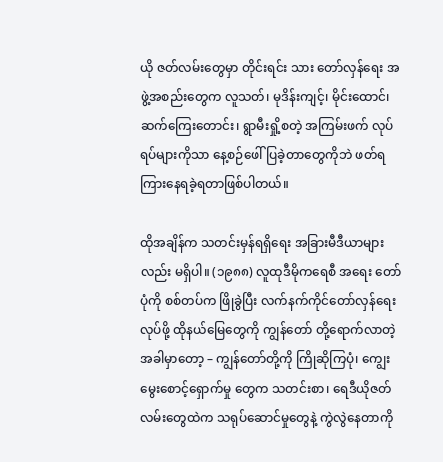ယို ဇတ်လမ်းတွေမှာ တိုင်းရင်း သား တော်လှန်ရေး အဖွဲ့အစည်းတွေက လူသတ်၊ မုဒိန်းကျင့်၊ မိုင်းထောင်၊ ဆက်ကြေးတောင်း၊ ရွာမီးရှို့စတဲ့ အကြမ်းဖက် လုပ်ရပ်များကိုသာ နေ့စဉ်ဖေါ်ပြခဲ့တာတွေကိုဘဲ ဖတ်ရကြားနေရခဲ့ရတာဖြစ်ပါတယ်။

ထိုအချိန်က သတင်းမှန်ရရှိရေး အခြားမီဒီယာများလည်း မရှိပါ။ (၁၉၈၈) လူထုဒီမိုကရေစီ အရေး တော်ပုံကို စစ်တပ်က ဖြိုခွဲပြီး လက်နက်ကိုင်တော်လှန်ရေးလုပ်ဖို့ ထိုနယ်မြေတွေကို ကျွန်တော် တို့ရောက်လာတဲ့အခါမှာတော့ – ကျွန်တော်တို့ကို ကြိုဆိုကြပုံ၊ ကျွေးမွေးစောင့်ရှောက်မှု တွေက သတင်းစာ၊ ရေဒီယိုဇတ်လမ်းတွေထဲက သရုပ်ဆောင်မှုတွေနဲ့ ကွဲလွဲနေတာကို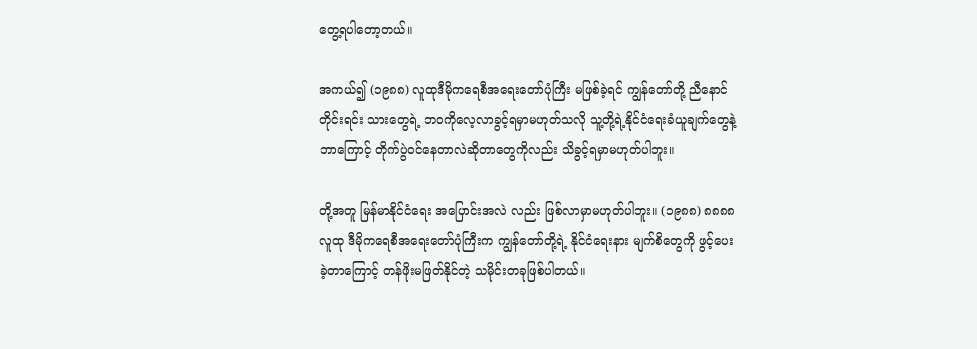တွေ့ရပါတော့တယ်။

အကယ်၍ (၁၉၈၈) လူထုဒီမိုကရေစီအရေးတော်ပုံကြီး မဖြစ်ခဲ့ရင် ကျွန်တော်တို့ ညီနောင် တိုင်းရင်း သားတွေရဲ့ ဘဝကိုလေ့လာခွင့်ရမှာမဟုတ်သလို သူ့တို့ရဲ့နိုင်ငံရေးခံယူချက်တွေနဲ့ ဘာကြောင့် တိုက်ပွဲဝင်နေတာလဲဆိုတာတွေကိုလည်း သိခွင့်ရမှာမဟုတ်ပါဘူး။

တို့အတူ မြန်မာနိုင်ငံရေး အပြောင်းအလဲ လည်း ဖြစ်လာမှာမဟုတ်ပါဘူး။ (၁၉၈၈) ၈၈၈၈ လူထု ဒီမိုကရေစီအရေးတော်ပုံကြီးက ကျွန်တော်တို့ရဲ့ နိုင်ငံရေးနား မျက်စိတွေကို ဖွင့်ပေးခဲ့တာကြောင့် တန်ဖိုးမဖြတ်နိုင်တဲ့ သမိုင်းတခုဖြစ်ပါတယ်။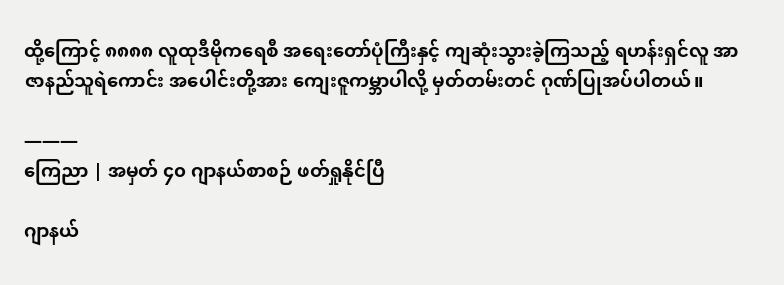ထို့ကြောင့် ၈၈၈၈ လူထုဒီမိုကရေစီ အရေးတော်ပုံကြီးနှင့် ကျဆုံးသွားခဲ့ကြသည့် ရဟန်းရှင်လူ အာဇာနည်သူရဲကောင်း အပေါင်းတို့အား ကျေးဇူကမ္ဘာပါလို့ မှတ်တမ်းတင် ဂုဏ်ပြုအပ်ပါတယ်။

———
ကြေညာ | အမှတ် ၄၀ ဂျာနယ်စာစဉ် ဖတ်ရှုနိုင်ပြီ

ဂျာနယ်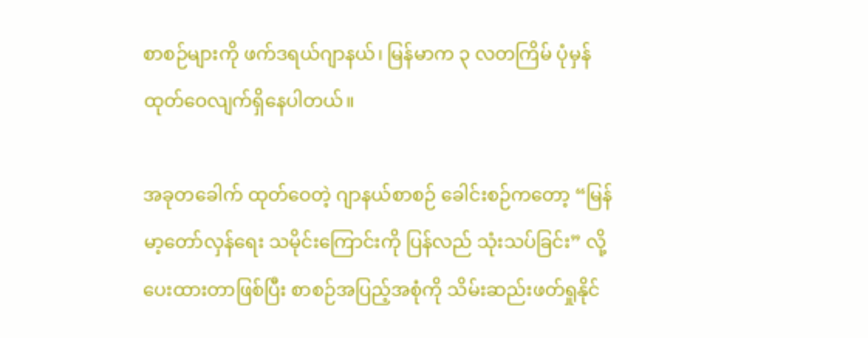စာစဉ်များကို ဖက်ဒရယ်ဂျာနယ်၊ မြန်မာက ၃ လတကြိမ် ပုံမှန် ထုတ်ဝေလျက်ရှိနေပါတယ်။

အခုတခေါက် ထုတ်ဝေတဲ့ ဂျာနယ်စာစဉ် ခေါင်းစဉ်ကတော့ “မြန်မာ့တော်လှန်ရေး သမိုင်းကြောင်းကို ပြန်လည် သုံးသပ်ခြင်း” လို့ ပေးထားတာဖြစ်ပြီး စာစဉ်အပြည့်အစုံကို သိမ်းဆည်းဖတ်ရှုနိုင်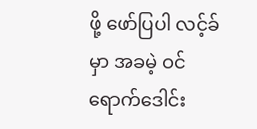ဖို့ ဖော်ပြပါ လင့်ခ်မှာ အခမဲ့ ဝင်ရောက်ဒေါင်း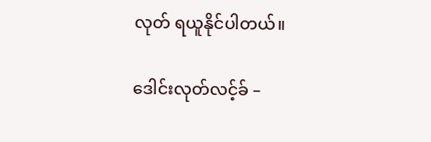လုတ် ရယူနိုင်ပါတယ်။

ဒေါင်းလုတ်လင့်ခ် –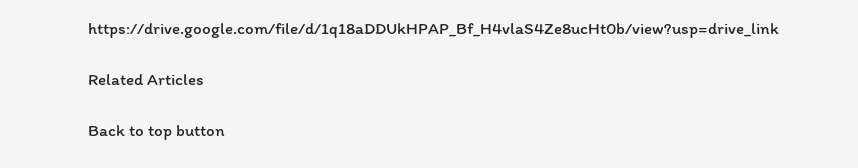https://drive.google.com/file/d/1q18aDDUkHPAP_Bf_H4vlaS4Ze8ucHt0b/view?usp=drive_link

Related Articles

Back to top button